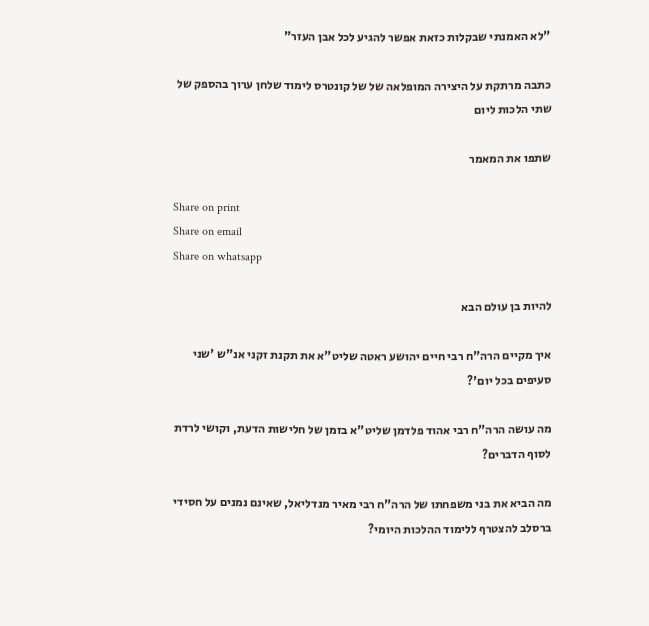"לא האמנתי שבקלות כזאת אפשר להגיע לכל אבן העזר"

כתבה מרתקת על היצירה המופלאה של של קונטרס לימוד שלחן ערוך בהספק של שתי הלכות ליום

שתפו את המאמר

Share on print
Share on email
Share on whatsapp

להיות בן עולם הבא

איך מקיים הרה"ח רבי חיים יהושע ראטה שליט"א את תקנת זקני אנ"ש 'שני סעיפים בכל יום'?

מה עושה הרה"ח רבי אהוד פלדמן שליט"א בזמן של חלישות הדעת, וקושי לרדת לסוף הדברים?

מה הביא את בני משפחתו של הרה"ח רבי מאיר מנדליאל, שאינם נמנים על חסידי ברסלב להצטרף ללימוד ההלכות היומי?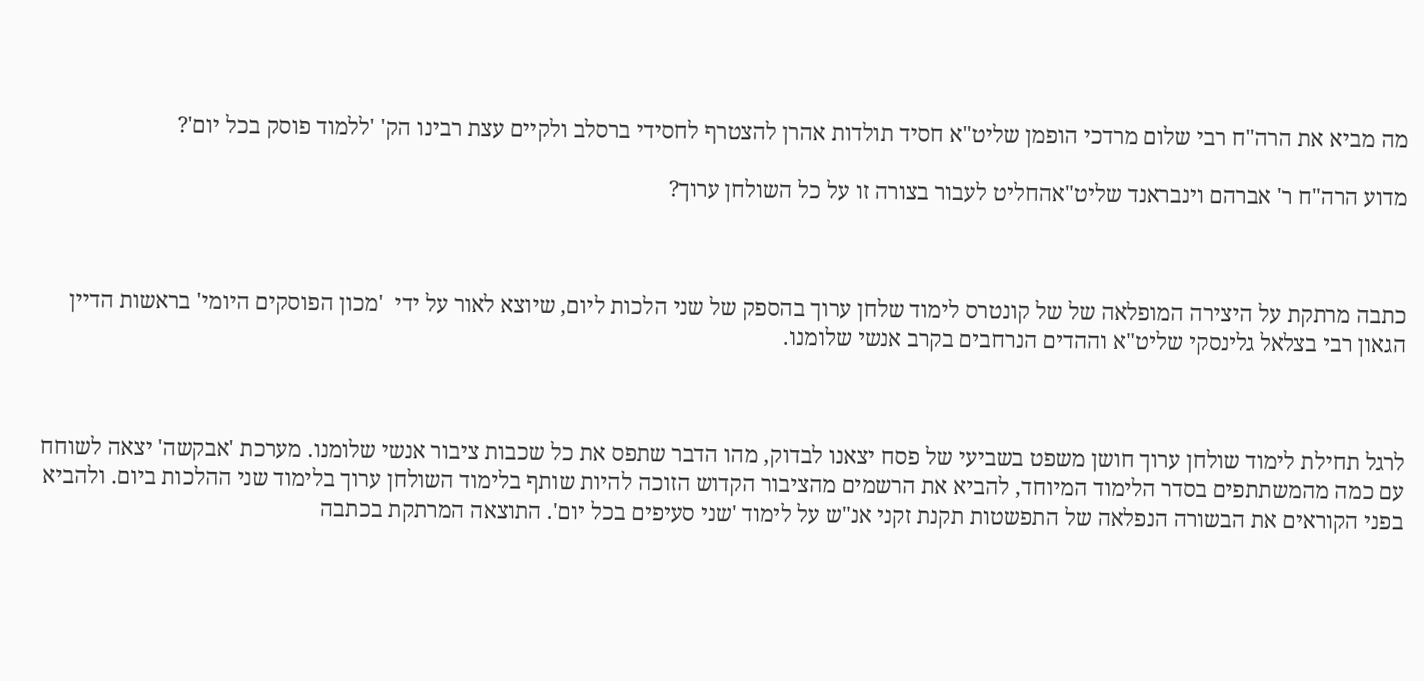מה מביא את הרה"ח רבי שלום מרדכי הופמן שליט"א חסיד תולדות אהרן להצטרף לחסידי ברסלב ולקיים עצת רבינו הק' 'ללמוד פוסק בכל יום'?

מדוע הרה"ח ר' אברהם וינבראנד שליט"אהחליט לעבור בצורה זו על כל השולחן ערוך?



כתבה מרתקת על היצירה המופלאה של של קונטרס לימוד שלחן ערוך בהספק של שני הלכות ליום, שיוצא לאור על ידי  'מכון הפוסקים היומי' בראשות הדיין הגאון רבי בצלאל גלינסקי שליט"א וההדים הנרחבים בקרב אנשי שלומנו.



לרגל תחילת לימוד שולחן ערוך חושן משפט בשביעי של פסח יצאנו לבדוק, מהו הדבר שתפס את כל שכבות ציבור אנשי שלומנו. מערכת 'אבקשה' יצאה לשוחח עם כמה מהמשתתפים בסדר הלימוד המיוחד, להביא את הרשמים מהציבור הקדוש הזוכה להיות שותף בלימוד השולחן ערוך בלימוד שני ההלכות ביום. ולהביא בפני הקוראים את הבשורה הנפלאה של התפשטות תקנת זקני אנ"ש על לימוד 'שני סעיפים בכל יום'. התוצאה המרתקת בכתבה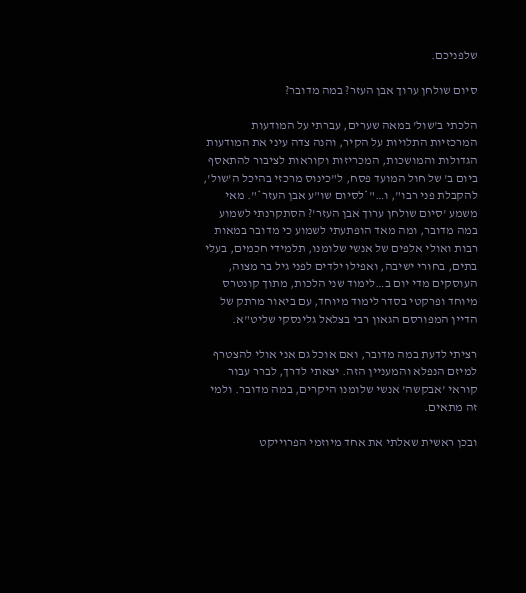שלפניכם.

סיום שולחן ערוך אבן העזר? במה מדובר?

הלכתי ב'שול' במאה שערים, עברתי על המודעות המרכזיות התלויות על הקיר, והנה צדה עיני את המודעות הגדולות והמושכות, המכריזות וקוראות לציבור להתאסף ביום ב' של חול המועד פסח, ל"כינוס מרכזי בהיכל ה'שול', להקבלת פני רבו", ו…"*לסיום שו"ע אבן העזר*". מאי משמע 'סיום שולחן ערוך אבן העזר'? הסתקרנתי לשמוע במה מדובר, ומה מאד הופתעתי לשמוע כי מדובר במאות רבות ואולי אלפים של אנשי שלומנו, תלמידי חכמים, בעלי בתים, בחורי ישיבה, ואפילו ילדים לפני גיל בר מצוה, העוסקים מדי יום ב…לימוד שני הלכות, מתוך קונטרס מיוחד ופרקטי בסדר לימוד מיוחד, עם ביאור מרתק של הדיין המפורסם הגאון רבי בצלאל גלינסקי שליט"א.

רציתי לדעת במה מדובר, ואם אוכל גם אני אולי להצטרף למיזם הנפלא והמעניין הזה. יצאתי לדרך, לברר עבור קוראי 'אבקשה' אנשי שלומנו היקרים, במה מדובר. ולמי זה מתאים.

ובכן ראשית שאלתי את אחד מיוזמי הפרוייקט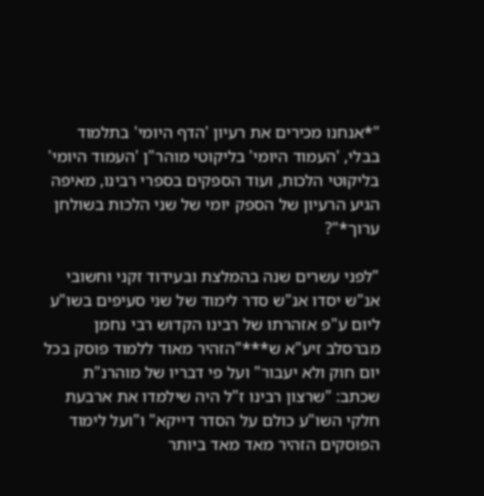"*אנחנו מכירים את רעיון 'הדף היומי' בתלמוד בבלי, 'העמוד היומי' בליקוטי מוהר"ן 'העמוד היומי' בליקוטי הלכות, ועוד הספקים בספרי רבינו, מאיפה הגיע הרעיון של הספק יומי של שני הלכות בשולחן ערוך*"?

"לפני עשרים שנה בהמלצת ובעידוד זקני וחשובי אנ"ש יסדו אנ"ש סדר לימוד של שני סעיפים בשו"ע ליום ע"פ אזהרתו של רבינו הקדוש רבי נחמן מברסלב זיע"א ש***"הזהיר מאוד ללמוד פוסק בכל יום חוק ולא יעבור" ועל פי דבריו של מוהרנ"ת שכתב: "שרצון רבינו ז"ל היה שילמדו את ארבעת חלקי השו"ע כולם על הסדר דייקא" ו"ועל לימוד הפוסקים הזהיר מאד מאד ביותר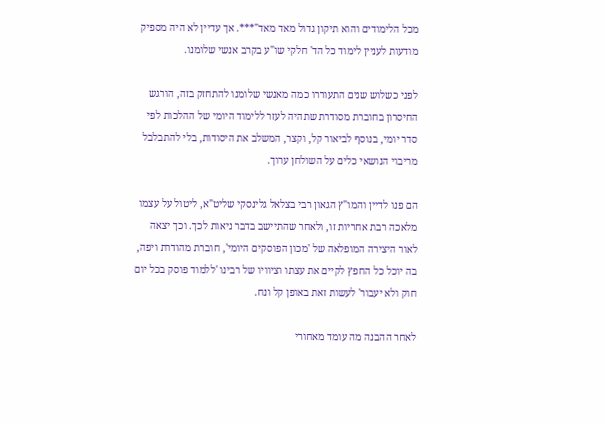מכל הלימודים והוא תיקון גדול מאד מאד"***. אך עדיין לא היה מספיק מודעות לעניין לימוד כל הד' חלקי שו"ע בקרב אנשי שלומנו.

לפני כשלוש שנים התעוררו כמה מאנשי שלומנו להתחזק בזה, הורגש החיסרון בחוברת מסודרת שתהיה לעזר ללימוד היומי של ההלכות לפי סדר יומי, בנוסף לביאור קל, וקצר, המשלב את היסודות, בלי להתבלבל מריבוי הנושאי כלים על השולחן ערוך.

הם פנו לדיין והמו"ץ הגאון רבי בצלאל גלינסקי שליט"א, ליטול על עצמו מלאכה רבת אחריות זו, ולאחר שהתיישב בדבר ניאות לכך. וכך יצאה לאור היצירה המופלאה של 'מכון הפוסקים היומי', חוברת מהודרת ויפה, בה יוכל כל החפץ לקיים את עצתו וציוויו של רבינו 'ללמוד פוסק בכל יום חוק ולא יעבור' לעשות זאת באופן קל ונח.

לאחר ההבנה מה עומד מאחורי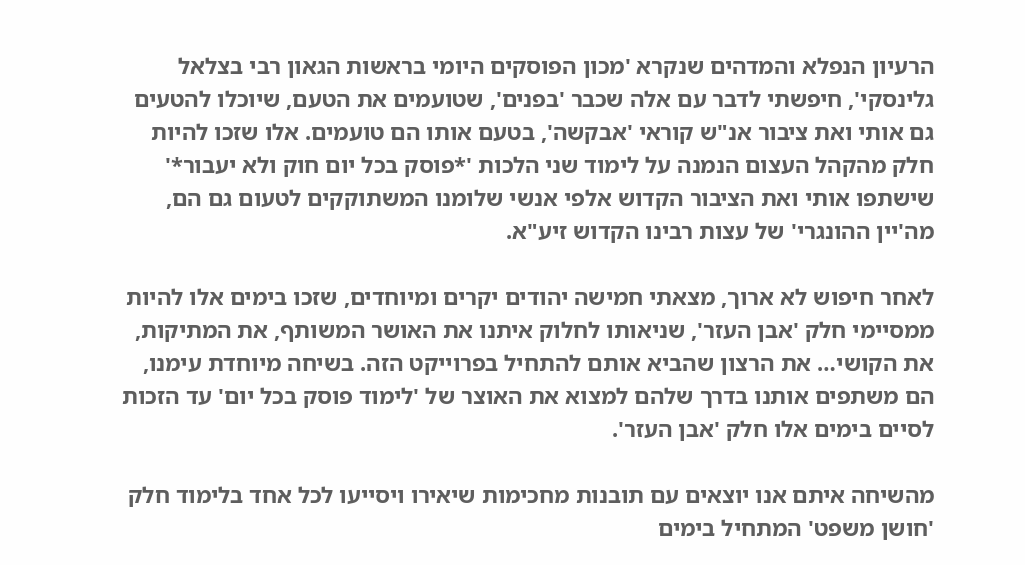הרעיון הנפלא והמדהים שנקרא 'מכון הפוסקים היומי בראשות הגאון רבי בצלאל גלינסקי', חיפשתי לדבר עם אלה שכבר 'בפנים', שטועמים את הטעם, שיוכלו להטעים גם אותי ואת ציבור אנ"ש קוראי 'אבקשה', בטעם אותו הם טועמים. אלו שזכו להיות חלק מהקהל העצום הנמנה על לימוד שני הלכות '*פוסק בכל יום חוק ולא יעבור*' שישתפו אותי ואת הציבור הקדוש אלפי אנשי שלומנו המשתוקקים לטעום גם הם, מה'יין ההונגרי' של עצות רבינו הקדוש זיע"א.

לאחר חיפוש לא ארוך, מצאתי חמישה יהודים יקרים ומיוחדים, שזכו בימים אלו להיות ממסיימי חלק 'אבן העזר', שניאותו לחלוק איתנו את האושר המשותף, את המתיקות, את הקושי… את הרצון שהביא אותם להתחיל בפרוייקט הזה. בשיחה מיוחדת עימנו, הם משתפים אותנו בדרך שלהם למצוא את האוצר של 'לימוד פוסק בכל יום' עד הזכות לסיים בימים אלו חלק 'אבן העזר'.

מהשיחה איתם אנו יוצאים עם תובנות מחכימות שיאירו ויסייעו לכל אחד בלימוד חלק 'חושן משפט' המתחיל בימים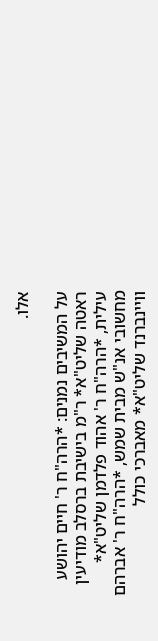אלו.

על המשיבים נמנים: *הרה"ח ר' חיים יהושע ראטה שליט"א* ר"מ בישיבת ברסלב מודיעין עילית, *הרה"ח ר' אהוד פלדמן שליט"א* מחשובי אנ"ש מבית שמש, *הרה"ח ר' אברהם וויינברנד שליט"א* מאברכי כולל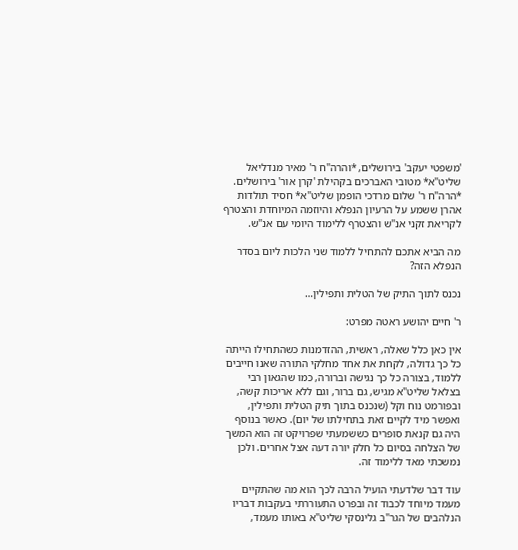'משפטי יעקב' בירושלים, *והרה"ח ר' מאיר מנדליאל שליט"א* מטובי האברכים בקהילת 'קרן אור' בירושלים. *הרה"ח ר' שלום מרדכי הופמן שליט"א* חסיד תולדות אהרן ששמע על הרעיון הנפלא והיוזמה המיוחדת והצטרף לקריאת זקני אנ"ש והצטרף ללימוד היומי עם אנ"ש.

מה הביא אתכם להתחיל ללמוד שני הלכות ליום בסדר הנפלא הזה?

נכנס לתוך התיק של הטלית ותפילין…

ר' חיים יהושע ראטה מפרט:

אין כאן כלל שאלה, ראשית, ההזדמנות כשהתחילו הייתה כל כך גדולה, לקחת את אחד מחלקי התורה שאנו חייבים ללמוד, בצורה כל כך נגישה וברורה, כמו שהגאון רבי בצלאל שליט"א מגיש, גם ברור, וגם ללא אריכות קשה, ובפורמט נוח וקל (שנכנס בתוך תיק הטלית ותפילין, ואפשר מיד לקיים זאת בתחילתו של יום). כאשר בנוסף היה גם קנאת סופרים כששמעתי שפרויקט זה הוא המשך של הצלחה בסיום כל חלק יורה דעה אצל אחרים. ולכן נמשכתי מאד ללימוד זה.

עוד דבר שלדעתי הועיל הרבה לכך הוא מה שהתקיים מעמד מיוחד לכבוד זה ובפרט התעוררתי בעקבות דבריו הנלהבים של הגר"ב גלינסקי שליט"א באותו מעמד,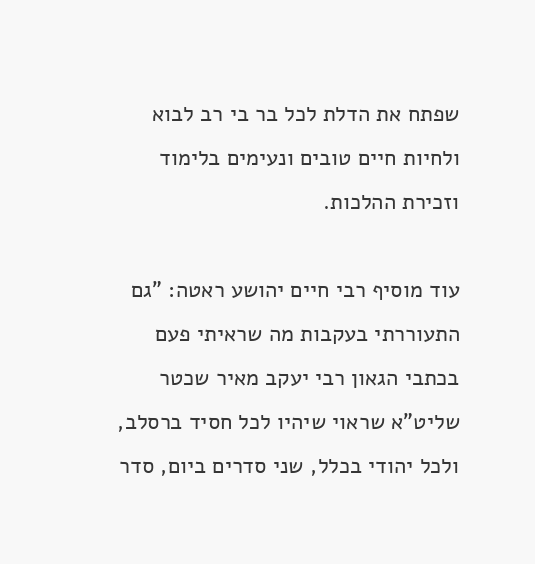שפתח את הדלת לכל בר בי רב לבוא ולחיות חיים טובים ונעימים בלימוד וזכירת ההלכות.

עוד מוסיף רבי חיים יהושע ראטה: "גם התעוררתי בעקבות מה שראיתי פעם בכתבי הגאון רבי יעקב מאיר שכטר שליט"א שראוי שיהיו לכל חסיד ברסלב, ולכל יהודי בכלל, שני סדרים ביום, סדר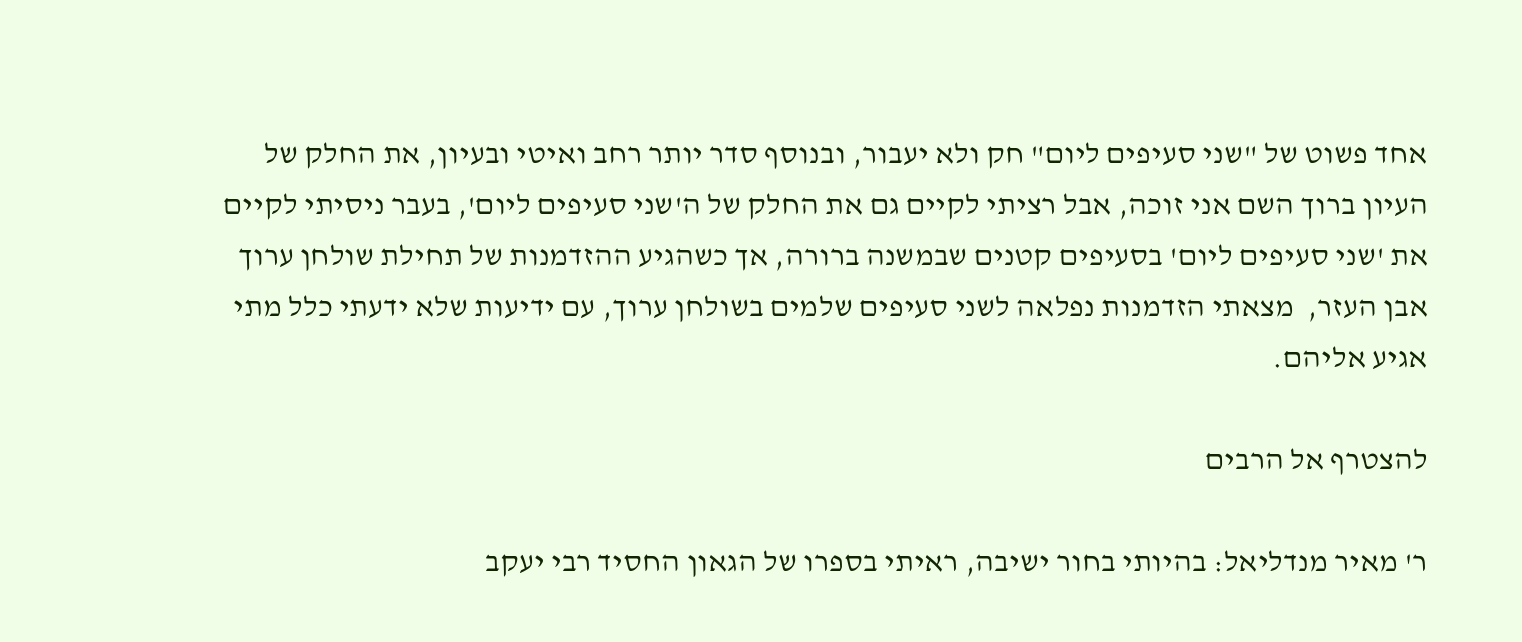אחד פשוט של "שני סעיפים ליום" חק ולא יעבור, ובנוסף סדר יותר רחב ואיטי ובעיון, את החלק של העיון ברוך השם אני זוכה, אבל רציתי לקיים גם את החלק של ה'שני סעיפים ליום', בעבר ניסיתי לקיים את 'שני סעיפים ליום' בסעיפים קטנים שבמשנה ברורה, אך כשהגיע ההזדמנות של תחילת שולחן ערוך אבן העזר,  מצאתי הזדמנות נפלאה לשני סעיפים שלמים בשולחן ערוך, עם ידיעות שלא ידעתי כלל מתי אגיע אליהם.

להצטרף אל הרבים

ר' מאיר מנדליאל: בהיותי בחור ישיבה, ראיתי בספרו של הגאון החסיד רבי יעקב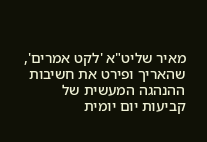מאיר שליט"א 'לקט אמרים', שהאריך ופירט את חשיבות ההנהגה המעשית של קביעות יום יומית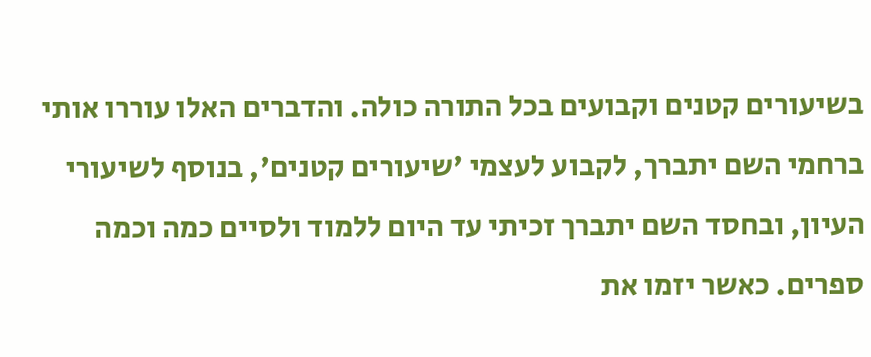בשיעורים קטנים וקבועים בכל התורה כולה. והדברים האלו עוררו אותי ברחמי השם יתברך, לקבוע לעצמי 'שיעורים קטנים', בנוסף לשיעורי העיון, ובחסד השם יתברך זכיתי עד היום ללמוד ולסיים כמה וכמה ספרים. כאשר יזמו את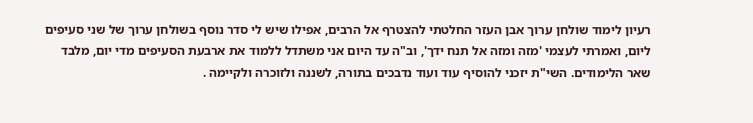רעיון לימוד שולחן ערוך אבן העזר החלטתי להצטרף אל הרבים, אפילו שיש לי סדר נוסף בשולחן ערוך של שני סעיפים ליום, ואמרתי לעצמי 'מזה ומזה אל תנח ידך', וב"ה עד היום אני משתדל ללמוד את ארבעת הסעיפים מדי יום, מלבד שאר הלימודים. השי"ת יזכני להוסיף עוד ועוד נדבכים בתורה, לשננה ולזוכרה ולקיימה .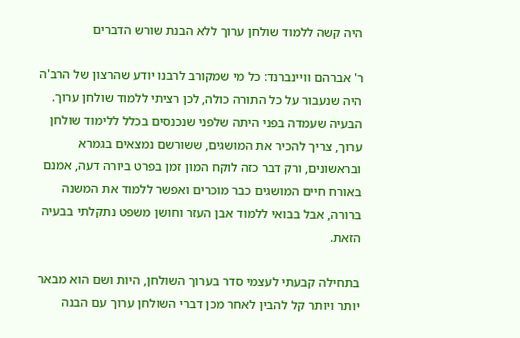היה קשה ללמוד שולחן ערוך ללא הבנת שורש הדברים

ר' אברהם וויינברנד: כל מי שמקורב לרבנו יודע שהרצון של הרב'ה היה שנעבור על כל התורה כולה, לכן רציתי ללמוד שולחן ערוך. הבעיה שעמדה בפני היתה שלפני שנכנסים בכלל ללימוד שולחן ערוך, צריך להכיר את המושגים, ששורשם נמצאים בגמרא ובראשונים, ורק דבר כזה לוקח המון זמן בפרט ביורה דעה, אמנם באורח חיים המושגים כבר מוכרים ואפשר ללמוד את המשנה ברורה, אבל בבואי ללמוד אבן העזר וחושן משפט נתקלתי בבעיה הזאת.

בתחילה קבעתי לעצמי סדר בערוך השולחן, היות ושם הוא מבאר יותר ויותר קל להבין לאחר מכן דברי השולחן ערוך עם הבנה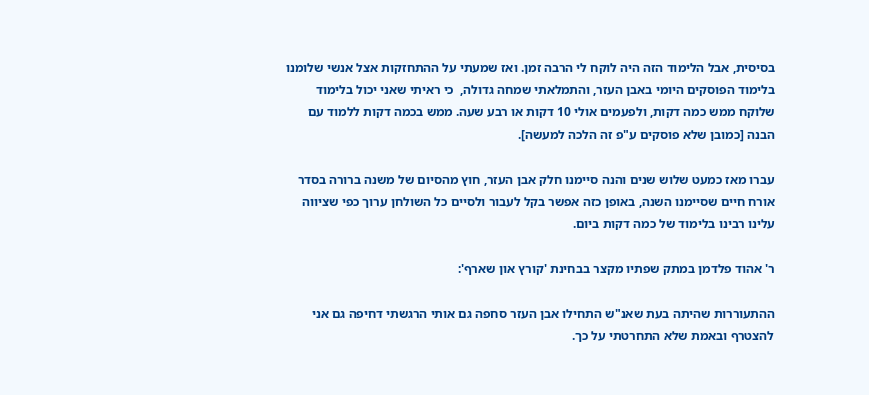בסיסית, אבל הלימוד הזה היה לוקח לי הרבה זמן. ואז שמעתי על ההתחזקות אצל אנשי שלומנו בלימוד הפוסקים היומי באבן העזר, והתמלאתי שמחה גדולה,  כי ראיתי שאני יכול בלימוד שלוקח ממש כמה דקות, ולפעמים אולי 10 דקות או רבע שעה. ממש בכמה דקות ללמוד עם הבנה [כמובן שלא פוסקים ע"פ זה הלכה למעשה].

עברו מאז כמעט שלוש שנים והנה סיימנו חלק אבן העזר, חוץ מהסיום של משנה ברורה בסדר אורח חיים שסיימנו השנה, באופן כזה אפשר בקל לעבור ולסיים כל השולחן ערוך כפי שציווה עלינו רבינו בלימוד של כמה דקות ביום.

ר' אהוד פלדמן במתק שפתיו מקצר בבחינת 'קורץ און שארף':

ההתעוררות שהיתה בעת שאנ"ש התחילו אבן העזר סחפה גם אותי הרגשתי דחיפה גם אני להצטרף ובאמת שלא התחרטתי על כך.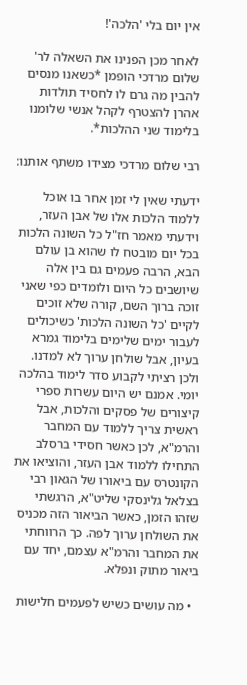אין יום בלי 'הלכה'!

לאחר מכן הפנינו את השאלה לר' שלום מרדכי הופמן *כשאנו מנסים להבין מה גרם לו לחסיד תולדות אהרן להצטרף לקהל אנשי שלומנו בלימוד שני ההלכות*.

רבי שלום מרדכי מצידו משתף אותנו:

ידעתי שאין לי זמן אחר בו אוכל ללמוד הלכות אלו של אבן העזר, וידעתי מאמר חז"ל כל השונה הלכות בכל יום מובטח לו שהוא בן עולם הבא, הרבה פעמים גם בין אלה שיושבים כל היום ולומדים כפי שאני זוכה ברוך השם, קורה שלא זוכים לקיים 'כל השונה הלכות' כשיכולים לעבור ימים שלימים בלימוד גמרא בעיון, אבל שולחן ערוך לא למדנו. ולכן רציתי לקבוע סדר לימוד בהלכה יומי. אמנם יש היום עשרות ספרי קיצורים של פסקים והלכות, אבל ראשית צריך ללמוד עם המחבר והרמ"א, לכן כאשר חסידי ברסלב התחילו ללמוד אבן העזר, והוציאו את הקונטרס עם ביאורו של הגאון רבי בצלאל גלינסקי שליט"א, הרגשתי שזהו הזמן, כאשר הביאור הזה מכניס את השולחן ערוך לפה. כך הרווחתי את המחבר והרמ"א עצמם, יחד עם ביאור מתוק ונפלא.

  • מה עושים כשיש לפעמים חלישות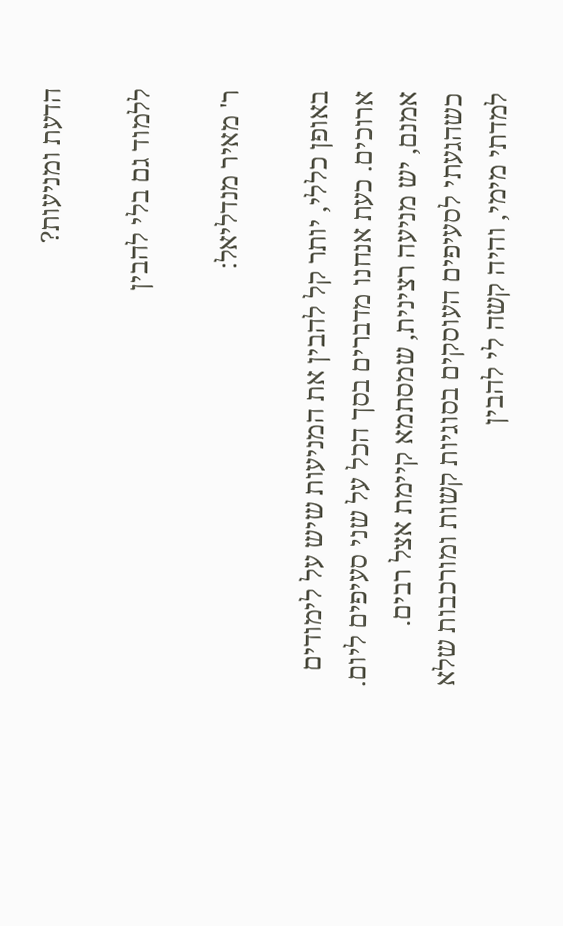הדעת ומניעות?

ללמוד גם בלי להבין

ר' מאיר מנדליאל:

באופן כללי, יותר קל להבין את המניעות שיש על לימודים ארוכים. כעת אנחנו מדברים בסך הכל על שני סעיפים ליום. אמנם, יש מניעה רצינית, שמסתמא קיימת אצל רבים. כשהגעתי לסעיפים העוסקים בסוגיות קשות ומורכבות שלא למדתי מימי, והיה קשה לי להבין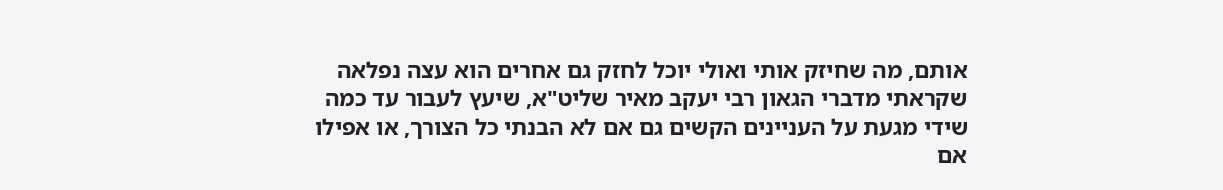אותם, מה שחיזק אותי ואולי יוכל לחזק גם אחרים הוא עצה נפלאה שקראתי מדברי הגאון רבי יעקב מאיר שליט"א, שיעץ לעבור עד כמה שידי מגעת על העניינים הקשים גם אם לא הבנתי כל הצורך, או אפילו אם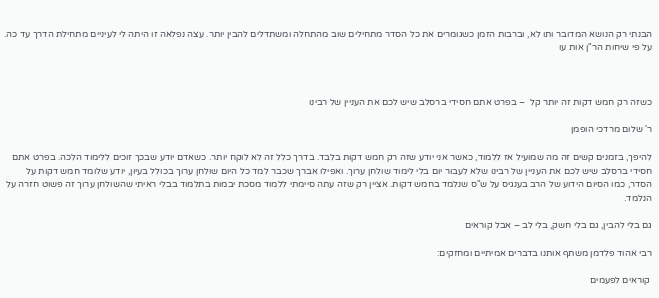הבנתי רק הנושא המדובר ותו לא, וברבות הזמן כשגומרים את כל הסדר מתחילים שוב מהתחלה ומשתדלים להבין יותר. עצה נפלאה זו היתה לי לעיניים מתחילת הדרך עד כה. על פי שיחות הר"ן אות עו



כשזה רק חמש דקות זה יותר קל  – בפרט אתם חסידי ברסלב שיש לכם את העניין של רבינו

ר' שלום מרדכי הופמן

להיפך, בזמנים קשים זה מה שמועיל אז ללמוד, כאשר אני יודע שזה רק חמש דקות בלבד. בדרך כלל זה לא לוקח יותר. כשאדם יודע שבכך זוכים ללימוד הלכה. בפרט אתם חסידי ברסלב שיש לכם את העניין של רבינו שלא לעבור יום בלי לימוד שולחן ערוך. ואפילו אברך שכבר למד כל היום שולחן ערוך בכולל בעיון, יודע שלומד חמש דקות על הסדר, כמו הסיום הידוע של הרב בענגיס על ש"ס שנלמד בחמש דקות. אציין רק שזה עתה סיימתי ללמוד מסכת יבמות בתלמוד בבלי ראיתי שהשולחן ערוך זה פשוט חזרה על הנלמד.

גם בלי להבין, גם בלי חשק, בלי לב – אבל קוראים

רבי אהוד פלדמן משתף אותנו בדברים אמיתיים ומחזקים:

 קוראים לפעמים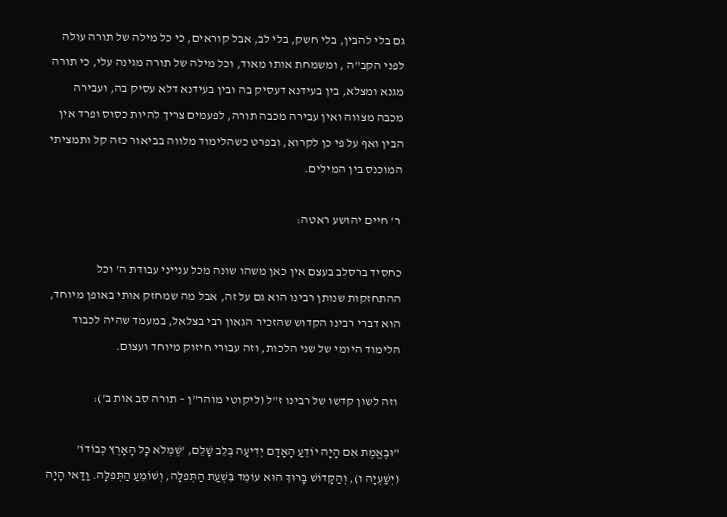גם בלי להבין, בלי חשק, בלי לב, אבל קוראים, כי כל מילה של תורה עולה לפני הקב"ה , ומשמחת אותו מאוד, וכל מילה של תורה מגינה עלי, כי תורה מגנא ומצלא, בין בעידנא דעסיק בה ובין בעידנא דלא עסיק בה, ועבירה מכבה מצווה ואין עבירה מכבה תורה, לפעמים צריך להיות כסוס ופרד אין הבין ואף על פי כן לקרוא, ובפרט כשהלימוד מלווה בביאור כזה קל ותמציתי המוכנס בין המילים.

 ר' חיים יהושע ראטה:

כחסיד ברסלב בעצם אין כאן משהו שונה מכל ענייני עבודת ה' וכל ההתחזקות שנותן רבינו הוא גם על זה, אבל מה שמחזק אותי באופן מיוחד, הוא דברי רבינו הקדוש שהזכיר הגאון רבי בצלאל, במעמד שהיה לכבוד הלימוד היומי של שני הלכות, וזה עבורי חיזוק מיוחד ועצום.

 וזה לשון קדשו של רבינו ז"ל (ליקוטי מוהר"ן – תורה סב אות ב'):

"וּבֶאֱמֶת אִם הָיָה יוֹדֵעַ הָאָדָם יְדִיעָה בְּלֵב שָׁלֵם, 'שֶׁמְּלֹא כָל הָאָרֶץ כְּבוֹדוֹ' (יְשַׁעְיָה ו), וְהַקָּדוֹשׁ בָּרוּךְ הוּא עוֹמֵד בִּשְׁעַת הַתְּפִלָּה, וְשׁוֹמֵעַ הַתְּפִלָּה. וַדַּאי הָיָה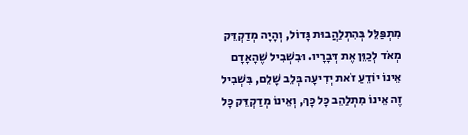מִתְפַּלֵּל בְּהִתְלַהֲבוּת גָּדוֹל, וְהָיָה מְדַקְדֵּק מְאֹד לְכַוֵּן אֶת דְּבָרָיו. וּבִשְׁבִיל שֶׁהָאָדָם אֵינוֹ יוֹדֵעַ זֹאת יְדִיעָה בְּלֵב שָׁלֵם, בִּשְׁבִיל זֶה אֵינוֹ מִתְלַהֵב כָּל כָּךְ, וְאֵינוֹ מְדַקְדֵּק כָּל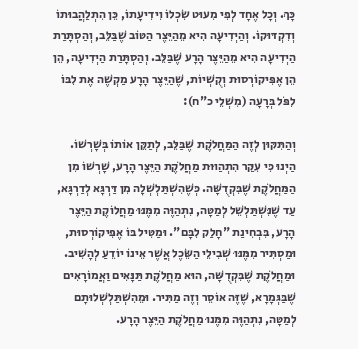כָּךְ. וְכָל אֶחָד לְפִי מִעוּט שִֹכְלוֹ וִידִיעָתוֹ, כֵּן הִתְלַהֲבוּתוֹ וְדִקְדּוּקוֹ. וְהַיְדִיעָה הִיא מֵהַיֵּצֶר הַטּוֹב שֶׁבַּלֵּב, וְהַסְתָּרַת הַיְדִיעָה הִיא מֵהַיֵּצֶר הָרָע שֶׁבַּלֵּב. וְהַסְתָּרַת הַיְדִיעָה, הֵן הֵן אֶפִּיקוֹרְסוּת וְקֻשְׁיוֹת, שֶׁהַיֵּצֶר הָרָע מַקְשֶׁה אֶת לִבּוֹ לִפֹּל בְּרָעָה (מִשְׁלֵי כ"ח):

וְהַתִּקּוּן לְזֶה הַמַּחֲלֹקֶת שֶׁבַּלֵּב, לְתַקֵּן אוֹתוֹ בְּשָׁרְשׁוֹ. הַיְנוּ כִּי עִקַּר הִתְהַוּוּת מַחֲלֹקֶת הַיֵּצֶר הָרָע, שָׁרְשׁוֹ מִן הַמַּחֲלֹקֶת שֶׁבִּקְדֻשָּׁה. כְּשֶׁהִשְׁתַּלְשְׁלָה מִן דַּרְגָּא לְדַרְגָּא, עַד שֶׁנִּשְׁתַּלְשֵׁל לְמַטָּה, נִתְהַוֶּה מִמֶּנּוּ מַחֲלוֹקֶת הַיֵּצֶר הָרָע, בִּבְחִינַת "חָלַק לִבָּם". וּמַטִּיל בּוֹ אֶפִּיקוֹרְסוּת, וּמַסְתִּיר מִמֶּנּוּ שְׁבִילֵי הַשֵֹּכֶל אֲשֶׁר אֵינוֹ יוֹדֵעַ לְהָשִׁיב. וּמַחֲלֹקֶת שֶׁבִּקְדֻשָּׁה, הוּא מַחֲלֹקֶת תַּנָּאִים וַאֲמוֹרָאִים שֶׁבַּגְּמָרָא, שֶׁזֶּה אוֹסֵר וְזֶה מַתִּיר. וּמֵהִשְׁתַּלְשְׁלוּתָם לְמַטָּה, נִתְהַוֶּה מִמֶּנוּ מַחֲלֹקֶת הַיֵּצֶר הָרָע.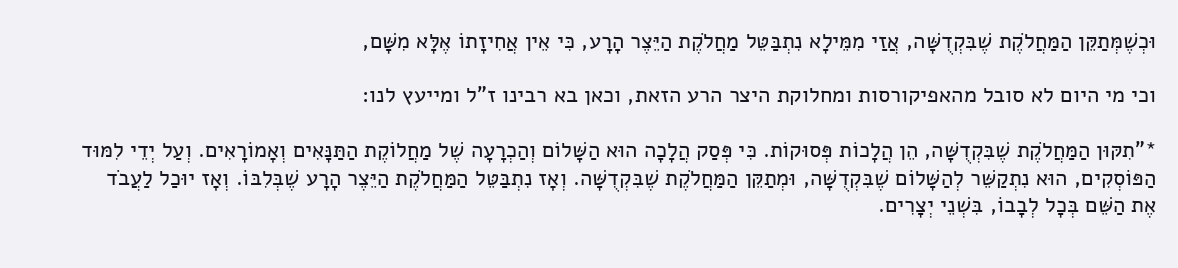וּכְשֶׁמְּתַקֵּן הַמַּחֲלֹקֶת שֶׁבִּקְדֻשָּׁה, אֲזַי מִמֵּילָא נִתְבַּטֵּל מַחֲלֹקֶת הַיֵּצֶר הָרָע, כִּי אֵין אֲחִיזָתוֹ אֶלָּא מִשָּׁם,

וכי מי היום לא סובל מהאפיקורסות ומחלוקת היצר הרע הזאת, וכאן בא רבינו ז"ל ומייעץ לנו:

*"תִקּוּן הַמַּחֲלֹקֶת שֶׁבִּקְדֻשָּׁה, הֵן הֲלָכוֹת פְּסוּקוֹת. כִּי פְּסַק הֲלָכָה הוּא הַשָּׁלוֹם וְהַכְרָעָה שֶׁל מַחֲלוֹקֶת הַתַּנָּאִים וְאָמוֹרָאִים. וְעַל יְדֵי לִמּוּד הַפּוֹסְקִים, הוּא נִתְקַשֵּׁר לְהַשָּׁלוֹם שֶׁבִּקְדֻשָּׁה, וּמְתַקֵּן הַמַּחֲלֹקֶת שֶׁבִּקְדֻשָּׁה. וְאָז נִתְבַּטֵּל הַמַּחֲלֹקֶת הַיֵּצֶר הָרָע שֶׁבְּלִבּוֹ. וְאָז יוּכַל לַעֲבֹד אֶת הַשֵּׁם בְּכָל לְבָבוֹ, בִּשְׁנֵי יְצָרִים.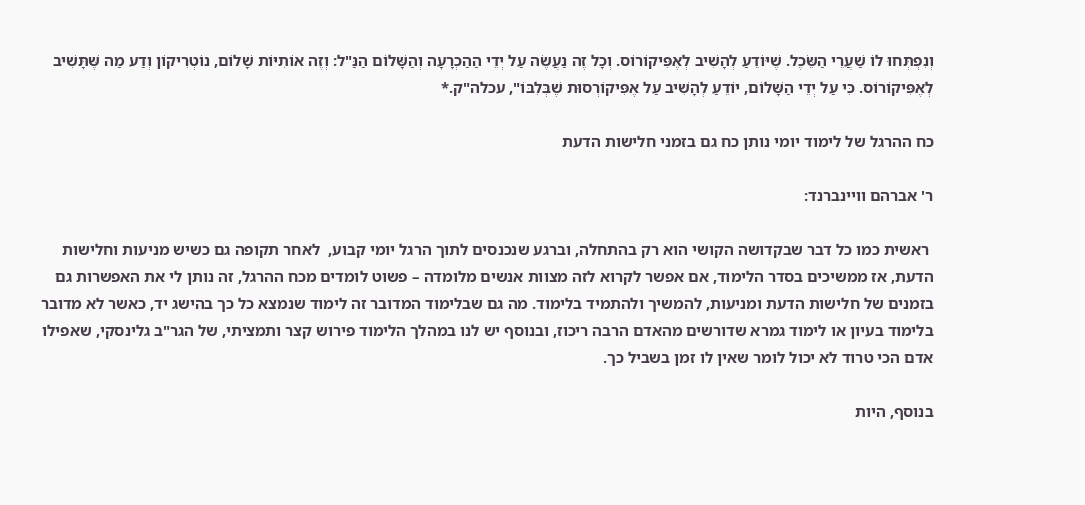וְנִפְתְּחוּ לוֹ שַׁעֲרֵי הַשֵֹּכֶל. שֶׁיּוֹדֵעַ לְהָשִׁיב לְאֶפִּיקוֹרוֹס. וְכָל זֶה נַעֲשֶֹה עַל יְדֵי הַהַכְרָעָה וְהַשָּׁלוֹם הַנַּ"ל: וְזֶה אוֹתִיּוֹת שָׁלוֹם, נוֹטְרִיקוֹן וְדַע מַה שֶּׁתָּשִׁיב לְאֶפִּיקוֹרוֹס. כִּי עַל יְדֵי הַשָּׁלוֹם, יוֹדֵעַ לְהָשִׁיב עַל אֶפִּיקוֹרְסוּת שֶׁבְּלִבּוֹ", עכלה"ק.*

כח ההרגל של לימוד יומי נותן כח גם בזמני חלישות הדעת

ר' אברהם וויינברנד:

 ראשית כמו כל דבר שבקדושה הקושי הוא רק בהתחלה, וברגע שנכנסים לתוך הרגל יומי קבוע,  לאחר תקופה גם כשיש מניעות וחלישות הדעת, אז ממשיכים בסדר הלימוד, אם אפשר לקרוא לזה מצוות אנשים מלומדה – פשוט לומדים מכח ההרגל, זה נותן לי את האפשרות גם בזמנים של חלישות הדעת ומניעות, להמשיך ולהתמיד בלימוד. מה גם שבלימוד המדובר זה לימוד שנמצא כל כך בהישג יד, כאשר לא מדובר בלימוד בעיון או לימוד גמרא שדורשים מהאדם הרבה ריכוז, ובנוסף יש לנו במהלך הלימוד פירוש קצר ותמציתי, של הגר"ב גלינסקי, שאפילו אדם הכי טרוד לא יכול לומר שאין לו זמן בשביל כך.

בנוסף, היות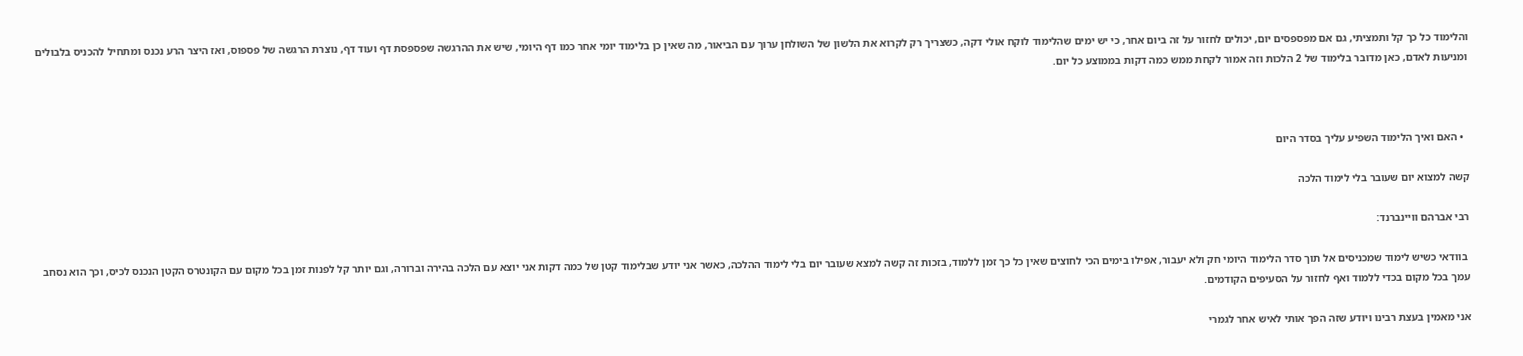והלימוד כל כך קל ותמציתי, גם אם מפספסים יום, יכולים לחזור על זה ביום אחר, כי יש ימים שהלימוד לוקח אולי דקה, כשצריך רק לקרוא את הלשון של השולחן ערוך עם הביאור, מה שאין כן בלימוד יומי אחר כמו דף היומי, שיש את ההרגשה שפספסת דף ועוד דף, נוצרת הרגשה של פספוס, ואז היצר הרע נכנס ומתחיל להכניס בלבולים ומניעות לאדם, כאן מדובר בלימוד של 2 הלכות וזה אמור לקחת ממש כמה דקות בממוצע כל יום.



  • האם ואיך הלימוד השפיע עליך בסדר היום

קשה למצוא יום שעובר בלי לימוד הלכה

רבי אברהם וויינברנד:

 בוודאי כשיש לימוד שמכניסים אל תוך סדר הלימוד היומי חק ולא יעבור, אפילו בימים הכי לחוצים שאין כל כך זמן ללמוד, בזכות זה קשה למצא שעובר יום בלי לימוד ההלכה, כאשר אני יודע שבלימוד קטן של כמה דקות אני יוצא עם הלכה בהירה וברורה, וגם יותר קל לפנות זמן בכל מקום עם הקונטרס הקטן הנכנס לכיס, וכך הוא נסחב עמך בכל מקום בכדי ללמוד ואף לחזור על הסעיפים הקודמים.

אני מאמין בעצת רבינו ויודע שזה הפך אותי לאיש אחר לגמרי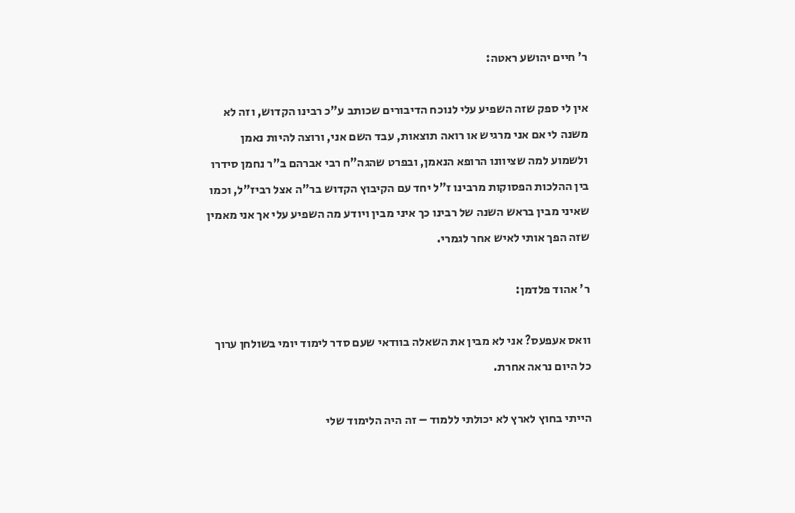ר' חיים יהושע ראטה:

אין לי ספק שזה השפיע עלי לנוכח הדיבורים שכותב ע"כ רבינו הקדוש, וזה לא משנה לי אם אני מרגיש או רואה תוצאות, עבד השם אני, ורוצה להיות נאמן ולשמוע למה שציוונו הרופא הנאמן, ובפרט שהגה"ח רבי אברהם ב"ר נחמן סידרו בין ההלכות הפסוקות מרבינו ז"ל יחד עם הקיבוץ הקדוש בר"ה אצל רביז"ל, וכמו שאיני מבין בראש השנה של רבינו כך איני מבין ויודע מה השפיע עלי אך אני מאמין שזה הפך אותי לאיש אחר לגמרי.

ר' אהוד פלדמן:

וואס אעפעס? אני לא מבין את השאלה בוודאי שעם סדר לימוד יומי בשולחן ערוך כל היום נראה אחרת.

הייתי בחוץ לארץ לא יכולתי ללמוד – זה היה הלימוד שלי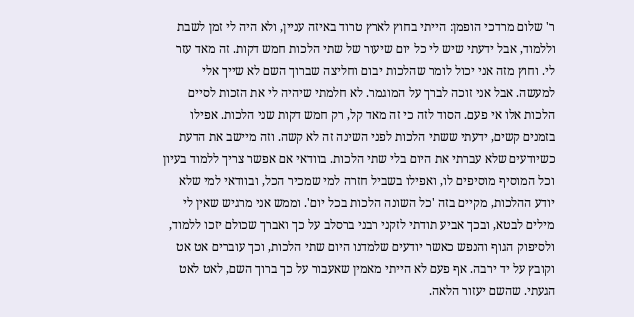ר' שלום מרדכי הופמן: הייתי בחוץ לארץ טרוד באיזה עניין, ולא היה לי זמן לשבת וללמוד, אבל ידעתי שיש לי כל יום שיעור של שתי הלכות חמש דקות. זה מאד עזר לי. וחוץ מזה אני יכול לומר שהלכות יבום וחליצה שברוך השם לא שייך אלי למעשה. אבל אני זוכה לברך על המוגמר. לא חלמתי שיהיה לי את הזכות לסיים הלכות אלו אי פעם. הסוד לזה כי זה מאד קל, רק חמש דקות שני הלכות. אפילו בזמנים קשים, ידעתי ששתי הלכות לפני השינה זה לא קשה. וזה מיישב את הדעת כשיודעים שלא עברתי את היום בלי שתי הלכות. בוודאי אם אפשר צריך ללמוד בעיון וכל המוסיף מוסיפים לו, ואפילו בשביל חזרה למי שמכיר הכל, ובוודאי למי שלא יודע ההלכות, מקיים בזה 'כל השונה הלכות בכל יום'. וממש אני מרגיש שאין לי מילים לבטא, ובכך אביע תודתי לזקני רבני ברסלב על כך ואברך שכולם יזכו ללמוד, ולסיפוק הגוף והנפש כאשר יודעים שלמדנו היום שתי הלכות, וכך עוברים אט אט וקובץ על יד ירבה. אף פעם לא הייתי מאמין שאעבור על כך ברוך השם, לאט לאט הגעתי. שהשם יעזור הלאה.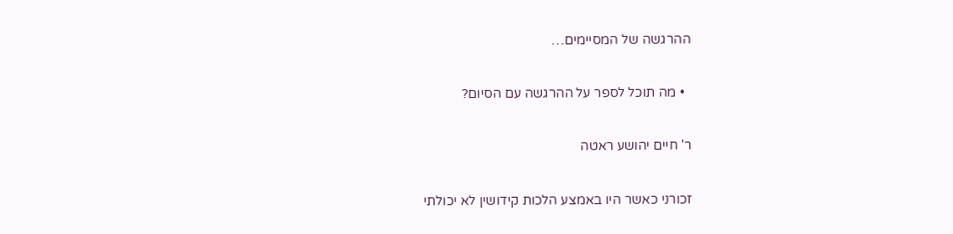ההרגשה של המסיימים…

  • מה תוכל לספר על ההרגשה עם הסיום?

ר' חיים יהושע ראטה

זכורני כאשר היו באמצע הלכות קידושין לא יכולתי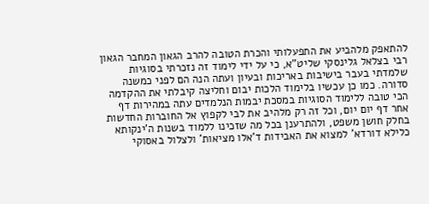להתאפק מלהביע את התפעלותי והכרת הטובה להרב הגאון המחבר הגאון רבי בצלאל גלינסקי שליט"א, כי על ידי לימוד זה נזכרתי בסוגיות שלמדתי בעבר בישיבות באריכות ובעיון ועתה הנה הם לפני כמשנה סדורה. כמו כן עכשיו בלימוד הלכות יבום וחליצה קיבלתי את ההקדמה הכי טובה ללימוד הסוגיות במסכת יבמות הנלמדים עתה במהירות דף אחר דף יום יום, וכל זה רק מלהיב את לבי לקפוץ אל החוברות החדשות בחלק חושן משפט, ולהתרענן בכל מה שזכינו ללמוד בשנות ה'ינקותא כלילא דורדא' למצוא את האבידות ד'אלו מציאות' ולצלול באסוקי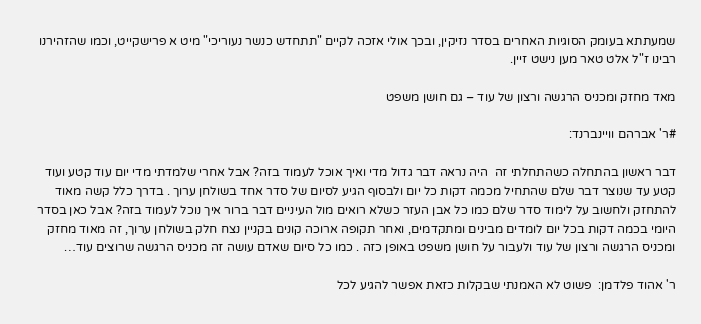שמעתתא בעומק הסוגיות האחרים בסדר נזיקין, ובכך אולי אזכה לקיים "תתחדש כנשר נעוריכי" מיט א פרישקייט, וכמו שהזהירנו רבינו ז"ל אלט טאר מען נישט זיין.

מאד מחזק ומכניס הרגשה ורצון של עוד – גם חושן משפט

#ר' אברהם וויינברנד:

דבר ראשון בהתחלה כשהתחלתי זה  היה נראה דבר גדול מדי ואיך אוכל לעמוד בזה? אבל אחרי שלמדתי מדי יום עוד קטע ועוד קטע עד שנוצר דבר שלם שהתחיל מכמה דקות כל יום ולבסוף הגיע לסיום של סדר אחד בשולחן ערוך . בדרך כלל קשה מאוד להתחזק ולחשוב על לימוד סדר שלם כמו כל אבן העזר כשלא רואים מול העיניים דבר ברור איך נוכל לעמוד בזה? אבל כאן בסדר היומי בכמה דקות בכל יום לומדים מבינים ומתקדמים, ואחר תקופה ארוכה קונים בקניין נצח חלק בשולחן ערוך, זה מאוד מחזק ומכניס הרגשה ורצון של עוד ולעבור על חושן משפט באופן כזה . כמו כל סיום שאדם עושה זה מכניס הרגשה שרוצים עוד…

ר' אהוד פלדמן:  פשוט לא האמנתי שבקלות כזאת אפשר להגיע לכל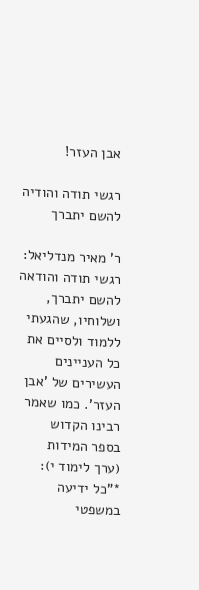אבן העזר!

רגשי תודה והודיה להשם יתברך

ר' מאיר מנדליאל: רגשי תודה והודאה להשם יתברך, ושלוחיו, שהגעתי ללמוד ולסיים את כל העניינים העשירים של 'אבן העזר'. כמו שאמר רבינו הקדוש בספר המידות (ערך לימוד י): *"כל ידיעה במשפטי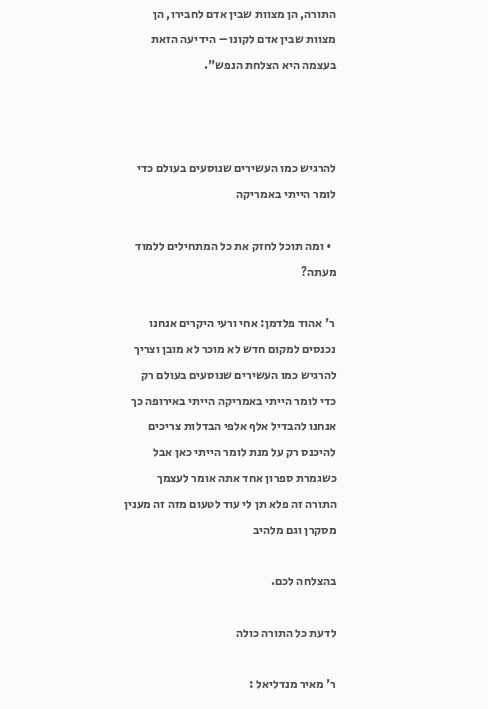התורה, הן מצוות שבין אדם לחבירו, הן מצוות שבין אדם לקונו – הידיעה הזאת בעצמה היא הצלחת הנפש".



להרגיש כמו העשירים שנוסעים בעולם כדי לומר הייתי באמריקה

  • ומה תוכל לחזק את כל המתחילים ללמוד מעתה?

 ר' אהוד פלדמן: אחי ורעי היקרים אנחנו נכנסים למקום חדש לא מוכר לא מובן וצריך להרגיש כמו העשירים שנוסעים בעולם רק כדי לומר הייתי באמריקה הייתי באירופה כך אנחנו להבדיל אלף אלפי הבדלות צריכים להיכנס רק על מנת לומר הייתי כאן אבל כשגמרת ספרון אחד אתה אומר לעצמך  התורה זה פלא תן לי עוד לטעום מזה זה מענין מסקרן וגם מלהיב

בהצלחה לכם.

לדעת כל התורה כולה

ר' מאיר מנדליאל :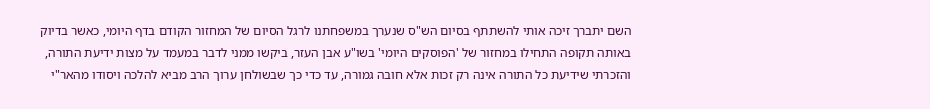השם יתברך זיכה אותי להשתתף בסיום הש"ס שנערך במשפחתנו לרגל הסיום של המחזור הקודם בדף היומי, כאשר בדיוק באותה תקופה התחילו במחזור של 'הפוסקים היומי' בשו"ע אבן העזר, ביקשו ממני לדבר במעמד על מצות ידיעת התורה, והזכרתי שידיעת כל התורה אינה רק זכות אלא חובה גמורה, עד כדי כך שבשולחן ערוך הרב מביא להלכה ויסודו מהאר"י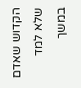הקדוש שאדם שלא למד במשך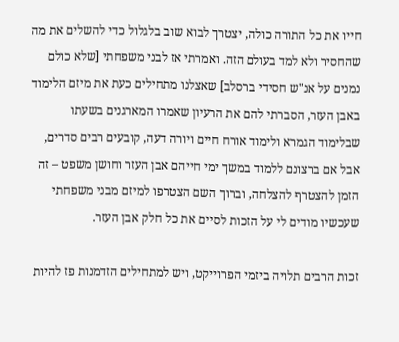חייו את כל התורה כולה, יצטרך לבוא שוב בלגלול כדי להשלים את מה שהחסיר ולא למד בעולם הזה. ואמרתי אז לבני משפחתי [שלא כולם נמנים על אנ"ש חסידי ברסלב] שאצלנו מתחילים כעת את מיזם הלימוד באבן העזר, הסברתי להם את הרעיון שאמרו המארגנים בשעתו שבלימוד הגמרא ולימוד אורח חיים ויורה דעה, קובעים רבים סדרים, אבל אם ברצונם ללמוד במשך ימי חייהם אבן העזר וחושן משפט – זה הזמן להצטרף להצלחה, וברוך השם הצטרפו למיזם מבני משפחתי שעכשיו מודים לי על הזכות לסיים את כל חלק אבן העזר.

זכות הרבים תלויה ביזמי הפרוייקט, ויש למתחילים הזדמנות פז להיות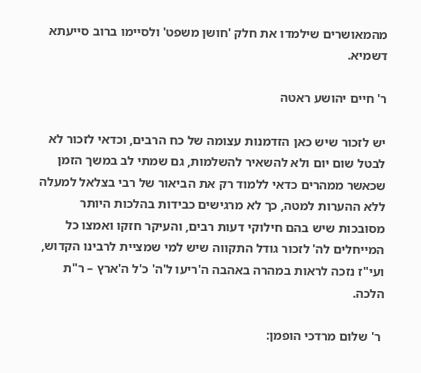מהמאושרים שילמדו את חלק 'חושן משפט' ולסיימו ברוב סייעתא דשמיא.

ר' חיים יהושע ראטה

יש לזכור שיש כאן הזדמנות עצומה של כח הרבים, וכדאי לזכור לא לבטל שום יום ולא להשאיר להשלמות, גם שמתי לב במשך הזמן שכאשר ממהרים כדאי ללמוד רק את הביאור של רבי בצלאל למעלה ללא ההערות למטה, כך לא מרגישים כבידות בהלכות היותר מסובכות שיש בהם חילוקי דעות רבים, והעיקר חזקו ואמצו כל המייחלים לה' לזכור גודל התקווה שיש למי שמציית לרבינו הקדוש, ועי"ז נזכה לראות במהרה באהבה ה'ריעו ל'ה' כ'ל ה'ארץ – ר"ת הלכה.

 ר' שלום מרדכי הופמן: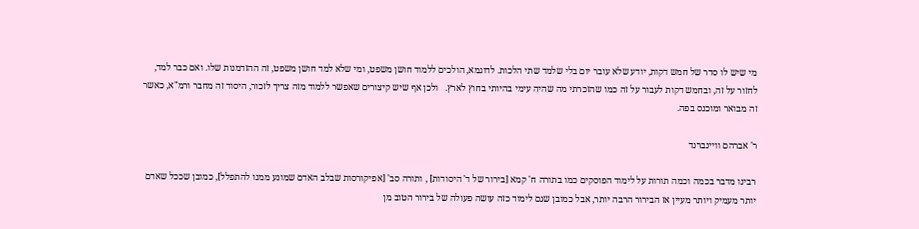מי שיש לו סדר של חמש דקות, יודע שלא עובר יום בלי שלמד שתי הלכות. לדוגמא, הולכים ללמוד חושן משפט, ומי שלא למד חושן משפט, זה ההזדמנות שלו. ואם כבר למד, לחזור על זה, ובחמש דקות לעבור על זה כמו שהזכרתי מה שהיה עימי בהיותי בחוץ לארץ.   ולכן אף שיש קיצורים שאפשר ללמוד מזה צריך לזכור, היסוד זה מחבר ורמ"א, כאשר זה מבואר ומוכנס בפה.

ר' אברהם וויינברנד

רבינו מדבר בכמה וכמה תורות על לימוד הפוסקים כמו בתורה ח' קמא [בירור של ד' היסודות] , ותורה סב' [אפיקורסות שבלב האדם שמונע ממנו להתפלל], כמובן שככל שאדם יותר מעמיק ויותר מעיין אז הבירור הרבה יותר, אבל כמובן שגם לימוד כזה עושה פעולה של בירור הטוב מן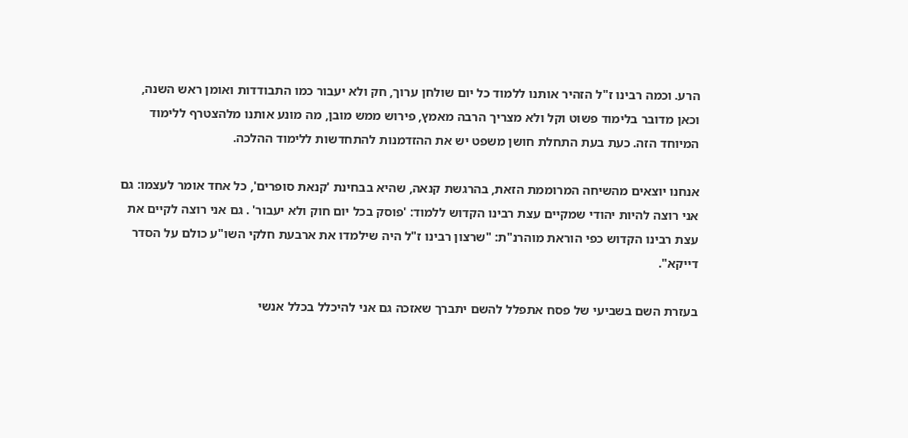הרע. וכמה רבינו ז"ל הזהיר אותנו ללמוד כל יום שולחן ערוך, חק ולא יעבור כמו התבודדות ואומן ראש השנה, וכאן מדובר בלימוד פשוט וקל ולא מצריך הרבה מאמץ, פירוש ממש מובן, מה מונע אותנו מלהצטרף ללימוד המיוחד הזה. כעת בעת התחלת חושן משפט יש את ההזדמנות להתחדשות ללימוד ההלכה.

אנחנו יוצאים מהשיחה המרוממת הזאת, בהרגשת קנאה, שהיא בבחינת 'קנאת סופרים', כל אחד אומר לעצמו: גם אני רוצה להיות יהודי שמקיים עצת רבינו הקדוש ללמוד: 'פוסק בכל יום חוק ולא יעבור' . גם אני רוצה לקיים את עצת רבינו הקדוש כפי הוראת מוהרנ"ת: "שרצון רבינו ז"ל היה שילמדו את ארבעת חלקי השו"ע כולם על הסדר דייקא".

בעזרת השם בשביעי של פסח אתפלל להשם יתברך שאזכה גם אני להיכלל בכלל אנשי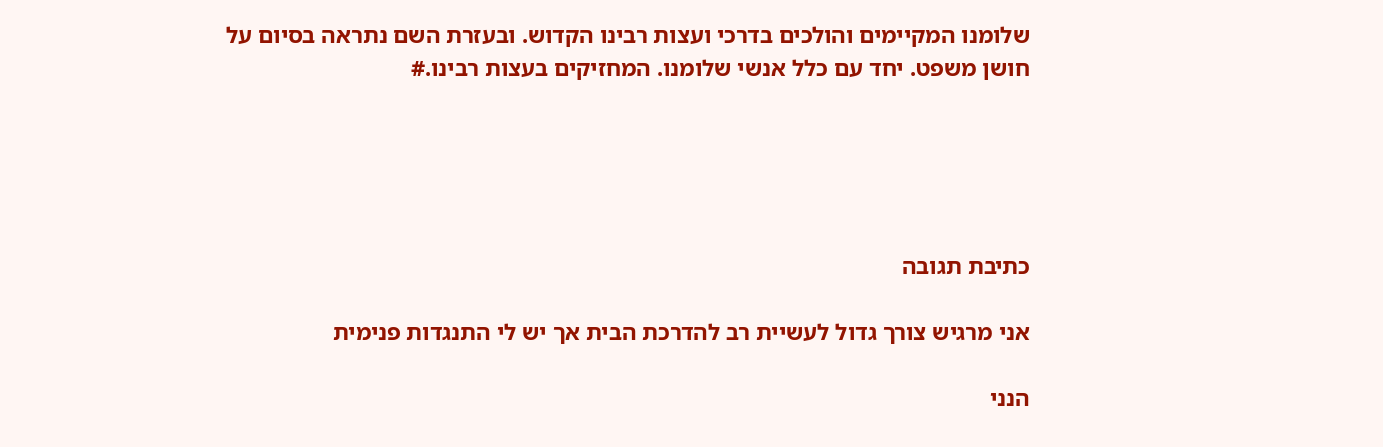שלומנו המקיימים והולכים בדרכי ועצות רבינו הקדוש. ובעזרת השם נתראה בסיום על חושן משפט. יחד עם כלל אנשי שלומנו. המחזיקים בעצות רבינו.#





כתיבת תגובה

אני מרגיש צורך גדול לעשיית רב להדרכת הבית אך יש לי התנגדות פנימית

הנני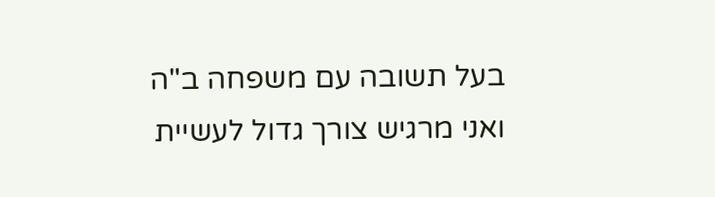בעל תשובה עם משפחה ב"ה ואני מרגיש צורך גדול לעשיית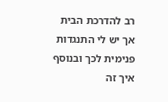רב להדרכת הבית אך יש לי התנגדות פנימית לכך ובנוסף איך זה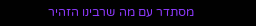מסתדר עם מה שרבינו הזהיר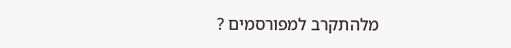מלהתקרב למפורסמים ?